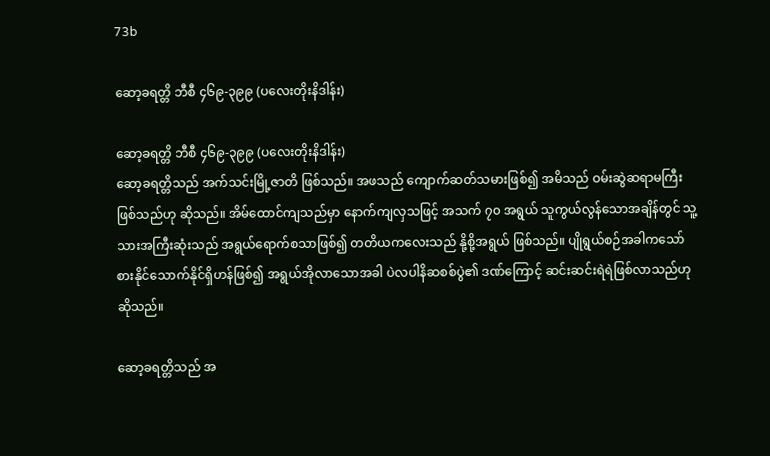73b

ဆော့ခရတ္တိ ဘီစီ ၄၆၉-၃၉၉ (ပလေးတိုးနိဒါန်း)

ဆော့ခရတ္တိ ဘီစီ ၄၆၉-၃၉၉ (ပလေးတိုးနိဒါန်း)
ဆော့ခရတ္တိသည် အက်သင်းမြို့ဇာတိ ဖြစ်သည်။ အဖသည် ကျောက်ဆတ်သမားဖြစ်၍ အမိသည် ဝမ်းဆွဲဆရာမကြီး ဖြစ်သည်ဟု ဆိုသည်။ အိမ်ထောင်ကျသည်မှာ နောက်ကျလှသဖြင့် အသက် ၇၀ အရွယ် သူကွယ်လွန်သောအချိန်တွင် သူ့သားအကြီးဆုံးသည် အရွယ်ရောက်စသာဖြစ်၍ တတိယကလေးသည် နို့စို့အရွယ် ဖြစ်သည်။ ပျိုရွယ်စဉ်အခါကသော် စားနိုင်သောက်နိုင်ရှိဟန်ဖြစ်၍ အရွယ်အိုလာသောအခါ ပဲလပါနိဆစစ်ပွဲ၏ ဒဏ်ကြောင့် ဆင်းဆင်းရဲရဲဖြစ်လာသည်ဟု ဆိုသည်။

ဆော့ခရတ္တိသည် အ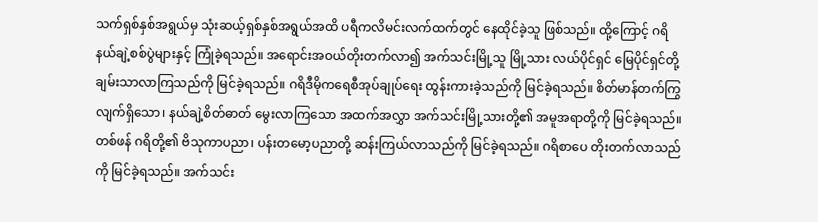သက်ရှစ်နှစ်အရွယ်မှ သုံးဆယ့်ရှစ်နှစ်အရွယ်အထိ ပရီကလိမင်းလက်ထက်တွင် နေထိုင်ခဲ့သူ ဖြစ်သည်။ ထို့ကြောင့် ဂရိနယ်ချဲ့စစ်ပွဲများနှင့် ကြုံခဲ့ရသည်။ အရောင်းအဝယ်တိုးတက်လာ၍ အက်သင်းမြို့သူ မြို့သား လယ်ပိုင်ရှင် မြေပိုင်ရှင်တို့ ချမ်းသာလာကြသည်ကို မြင်ခဲ့ရသည်။ ဂရိဒီမိုကရေစီအုပ်ချုပ်ရေး ထွန်းကားခဲ့သည်ကို မြင်ခဲ့ရသည်။ စိတ်မာန်တက်ကြွလျက်ရှိသော၊ နယ်ချဲ့စိတ်ဓာတ် မွေးလာကြသော အထက်အလွှာ အက်သင်းမြို့သားတို့၏ အမူအရာတို့ကို မြင်ခဲ့ရသည်။ တစ်ဖန် ဂရိတို့၏ ဗိသုကာပညာ၊ ပန်းတမော့ပညာတို့ ဆန်းကြယ်လာသည်ကို မြင်ခဲ့ရသည်။ ဂရိစာပေ တိုးတက်လာသည်ကို မြင်ခဲ့ရသည်။ အက်သင်း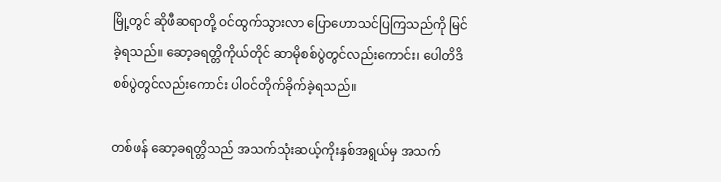မြို့တွင် ဆိုဖီဆရာတို့ ဝင်ထွက်သွားလာ ပြောဟောသင်ပြကြသည်ကို မြင်ခဲ့ရသည်။ ဆော့ခရတ္တိကိုယ်တိုင် ဆာမိုစစ်ပွဲတွင်လည်းကောင်း၊ ပေါတိဒိစစ်ပွဲတွင်လည်းကောင်း ပါဝင်တိုက်ခိုက်ခဲ့ရသည်။

တစ်ဖန် ဆော့ခရတ္တိသည် အသက်သုံးဆယ့်ကိုးနှစ်အရွယ်မှ အသက်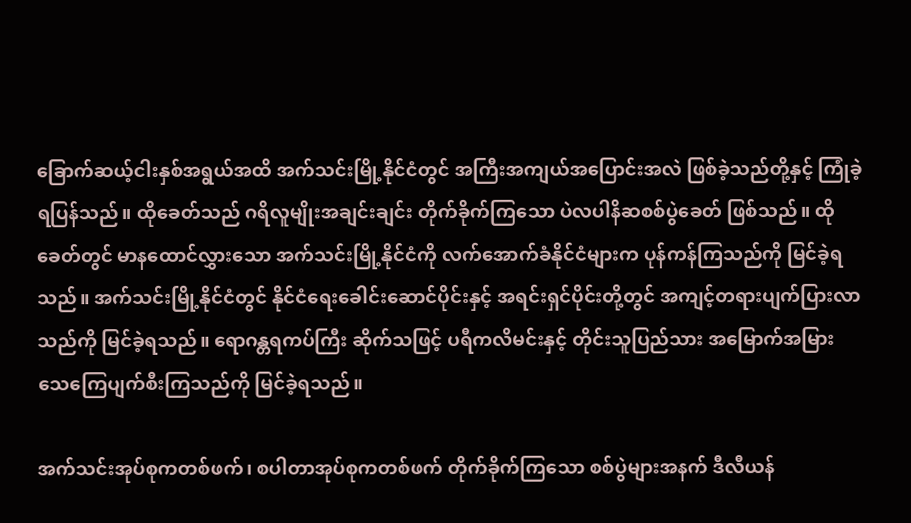ခြောက်ဆယ့်ငါးနှစ်အရွယ်အထိ အက်သင်းမြို့နိုင်ငံတွင် အကြီးအကျယ်အပြောင်းအလဲ ဖြစ်ခဲ့သည်တို့နှင့် ကြုံခဲ့ရပြန်သည်။ ထိုခေတ်သည် ဂရိလူမျိုးအချင်းချင်း တိုက်ခိုက်ကြသော ပဲလပါနိဆစစ်ပွဲခေတ် ဖြစ်သည်။ ထိုခေတ်တွင် မာနထောင်လွှားသော အက်သင်းမြို့နိုင်ငံကို လက်အောက်ခံနိုင်ငံများက ပုန်ကန်ကြသည်ကို မြင်ခဲ့ရသည်။ အက်သင်းမြို့နိုင်ငံတွင် နိုင်ငံရေးခေါင်းဆောင်ပိုင်းနှင့် အရင်းရှင်ပိုင်းတို့တွင် အကျင့်တရားပျက်ပြားလာသည်ကို မြင်ခဲ့ရသည်။ ရောဂန္တရကပ်ကြီး ဆိုက်သဖြင့် ပရီကလိမင်းနှင့် တိုင်းသူပြည်သား အမြောက်အမြား သေကြေပျက်စီးကြသည်ကို မြင်ခဲ့ရသည်။

အက်သင်းအုပ်စုကတစ်ဖက်၊ စပါတာအုပ်စုကတစ်ဖက် တိုက်ခိုက်ကြသော စစ်ပွဲများအနက် ဒီလီယန်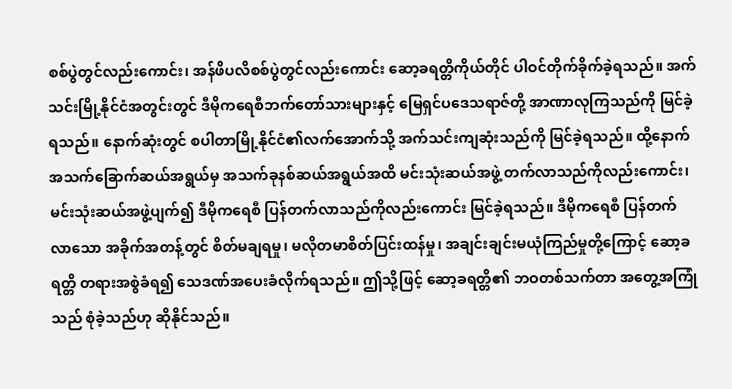စစ်ပွဲတွင်လည်းကောင်း၊ အန်ဖိပလိစစ်ပွဲတွင်လည်းကောင်း ဆော့ခရတ္တိကိုယ်တိုင် ပါဝင်တိုက်ခိုက်ခဲ့ရသည်။ အက်သင်းမြို့နိုင်ငံအတွင်းတွင် ဒီမိုကရေစီဘက်တော်သားများနှင့် မြေရှင်ပဒေသရာဇ်တို့ အာဏာလုကြသည်ကို မြင်ခဲ့ရသည်။ နောက်ဆုံးတွင် စပါတာမြို့နိုင်ငံ၏လက်အောက်သို့ အက်သင်းကျဆုံးသည်ကို မြင်ခဲ့ရသည်။ ထို့နောက် အသက်ခြောက်ဆယ်အရွယ်မှ အသက်ခုနစ်ဆယ်အရွယ်အထိ မင်းသုံးဆယ်အဖွဲ့ တက်လာသည်ကိုလည်းကောင်း၊ မင်းသုံးဆယ်အဖွဲ့ပျက်၍ ဒီမိုကရေစီ ပြန်တက်လာသည်ကိုလည်းကောင်း မြင်ခဲ့ရသည်။ ဒီမိုကရေစီ ပြန်တက်လာသော အခိုက်အတန့်တွင် စိတ်မချရမှု၊ မလိုတမာစိတ်ပြင်းထန်မှု၊ အချင်းချင်းမယုံကြည်မှုတို့ကြောင့် ဆော့ခရတ္တိ တရားအစွဲခံရ၍ သေဒဏ်အပေးခံလိုက်ရသည်။ ဤသို့ဖြင့် ဆော့ခရတ္တိ၏ ဘဝတစ်သက်တာ အတွေ့အကြုံသည် စုံခဲ့သည်ဟု ဆိုနိုင်သည်။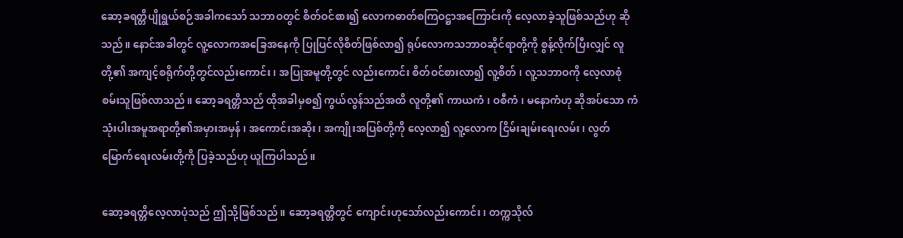ဆော့ခရတ္တိပျိုရွယ်စဉ်အခါကသော် သဘာဝတွင် စိတ်ဝင်စား၍ လောကဓာတ်စကြဝဋ္ဌာအကြောင်းကို လေ့လာခဲ့သူဖြစ်သည်ဟု ဆိုသည်။ နောင်အခါတွင် လူ့လောကအခြေအနေကို ပြုပြင်လိုစိတ်ဖြစ်လာ၍ ရုပ်လောကသဘာဝဆိုင်ရာတို့ကို စွန့်လိုက်ပြီးလျှင် လူတို့၏ အကျင့်စရိုက်တို့တွင်လည်းကောင်း၊ အပြုအမူတို့တွင် လည်းကောင်း စိတ်ဝင်စားလာ၍ လူ့စိတ်၊ လူ့သဘာဝကို လေ့လာစုံစမ်းသူဖြစ်လာသည်။ ဆော့ခရတ္တိသည် ထိုအခါမှစ၍ ကွယ်လွန်သည်အထိ လူတို့၏ ကာယကံ၊ ဝစီကံ၊ မနောကံဟု ဆိုအပ်သော ကံသုံးပါးအမူအရာတို့၏အမှားအမှန်၊ အကောင်းအဆိုး၊ အကျိုးအပြစ်တို့ကို လေ့လာ၍ လူ့လောက ငြိမ်းချမ်းရေးလမ်း၊ လွတ်မြောက်ရေးလမ်းတို့ကို ပြခဲ့သည်ဟု ယူကြပါသည်။

ဆော့ခရတ္တိလေ့လာပုံသည် ဤသို့ဖြစ်သည်။ ဆော့ခရတ္တိတွင် ကျောင်းဟုသော်လည်းကောင်း၊ တက္ကသိုလ်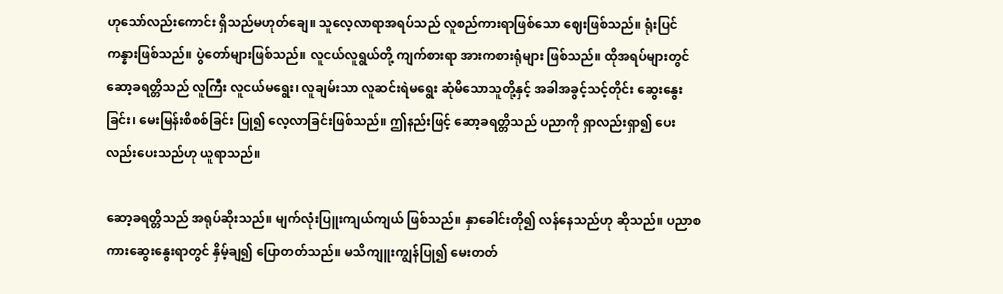ဟုသော်လည်းကောင်း ရှိသည်မဟုတ်ချေ။ သူလေ့လာရာအရပ်သည် လူစည်ကားရာဖြစ်သော ဈေးဖြစ်သည်။ ရုံးပြင်ကန္နားဖြစ်သည်။ ပွဲတော်များဖြစ်သည်။ လူငယ်လူရွယ်တို့ ကျက်စားရာ အားကစားရုံများ ဖြစ်သည်။ ထိုအရပ်များတွင် ဆော့ခရတ္တိသည် လူကြီး လူငယ်မရွေး၊ လူချမ်းသာ လူဆင်းရဲမရွေး ဆုံမိသောသူတို့နှင့် အခါအခွင့်သင့်တိုင်း ဆွေးနွေးခြင်း၊ မေးမြန်းစိစစ်ခြင်း ပြု၍ လေ့လာခြင်းဖြစ်သည်။ ဤနည်းဖြင့် ဆော့ခရတ္တိသည် ပညာကို ရှာလည်းရှာ၍ ပေးလည်းပေးသည်ဟု ယူရာသည်။

ဆော့ခရတ္တိသည် အရုပ်ဆိုးသည်။ မျက်လုံးပြူးကျယ်ကျယ် ဖြစ်သည်။ နှာခေါင်းတို၍ လန်နေသည်ဟု ဆိုသည်။ ပညာစကားဆွေးနွေးရာတွင် နှိမ့်ချ၍ ပြောတတ်သည်။ မသိကျူးကျွန်ပြု၍ မေးတတ်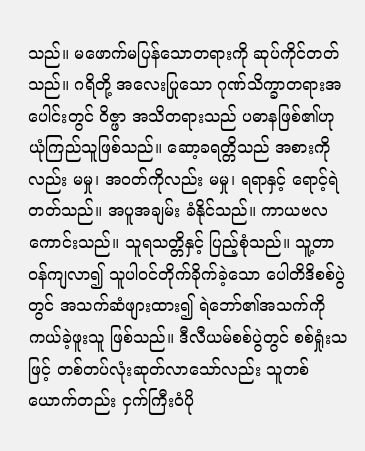သည်။ မဖောက်မပြန်သောတရားကို ဆုပ်ကိုင်တတ်သည်။ ဂရိတို့ အလေးပြုသော ဂုဏ်သိက္ခာတရားအပေါင်းတွင် ဝိဇ္ဖာ အသိတရားသည် ပဓာနဖြစ်၏ဟု ယုံကြည်သူဖြစ်သည်။ ဆော့ခရတ္တိသည် အစားကိုလည်း မမှု၊ အဝတ်ကိုလည်း မမှု၊ ရရာနှင့် ရောင့်ရဲတတ်သည်။ အပူအချမ်း ခံနိုင်သည်။ ကာယဗလ ကောင်းသည်။ သူရသတ္တိနှင့် ပြည့်စုံသည်။ သူ့တာဝန်ကျလာ၍ သူပါဝင်တိုက်ခိုက်ခဲ့သော ပေါတိဒိစစ်ပွဲတွင် အသက်ဆံဖျားထား၍ ရဲဘော်၏အသက်ကို ကယ်ခဲ့ဖူးသူ ဖြစ်သည်။ ဒီလီယမ်စစ်ပွဲတွင် စစ်ရှုံးသဖြင့် တစ်တပ်လုံးဆုတ်လာသော်လည်း သူတစ်ယောက်တည်း ငှက်ကြီးဝံပို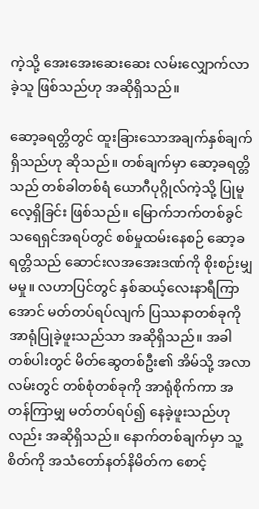ကဲ့သို့ အေးအေးဆေးဆေး လမ်းလျှောက်လာခဲ့သူ ဖြစ်သည်ဟု အဆိုရှိသည်။

ဆော့ခရတ္တိတွင် ထူးခြားသောအချက်နှစ်ချက်ရှိသည်ဟု ဆိုသည်။ တစ်ချက်မှာ ဆော့ခရတ္တိသည် တစ်ခါတစ်ရံ ယောဂီပုဂ္ဂိုလ်ကဲ့သို့ ပြုမူလေ့ရှိခြင်း ဖြစ်သည်။ မြောက်ဘက်တစ်ခွင် သရေရှင်အရပ်တွင် စစ်မှုထမ်းနေစဉ် ဆော့ခရတ္တိသည် ဆောင်းလအအေးဒဏ်ကို စိုးစဉ်းမျှမမှု။ လဟာပြင်တွင် နှစ်ဆယ့်လေးနာရီကြာအောင် မတ်တပ်ရပ်လျက် ပြဿနာတစ်ခုကို အာရုံပြုခဲ့ဖူးသည်သာ အဆိုရှိသည်။ အခါတစ်ပါးတွင် မိတ်ဆွေတစ်ဦး၏ အိမ်သို့ အလာလမ်းတွင် တစ်စုံတစ်ခုကို အာရုံစိုက်ကာ အတန်ကြာမျှ မတ်တပ်ရပ်၍ နေခဲ့ဖူးသည်ဟုလည်း အဆိုရှိသည်။ နောက်တစ်ချက်မှာ သူ့စိတ်ကို အသံတော်နတ်နိမိတ်က စောင့်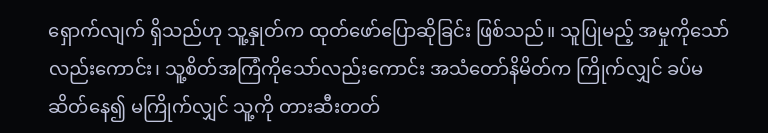ရှောက်လျက် ရှိသည်ဟု သူ့နှုတ်က ထုတ်ဖော်ပြောဆိုခြင်း ဖြစ်သည်။ သူပြုမည့် အမှုကိုသော်လည်းကောင်း၊ သူ့စိတ်အကြံကိုသော်လည်းကောင်း အသံတော်နိမိတ်က ကြိုက်လျှင် ခပ်မဆိတ်နေ၍ မကြိုက်လျှင် သူ့ကို တားဆီးတတ်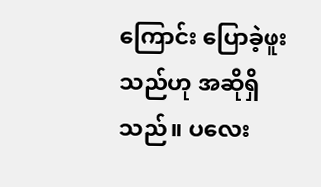ကြောင်း ပြောခဲ့ဖူးသည်ဟု အဆိုရှိသည်။ ပလေး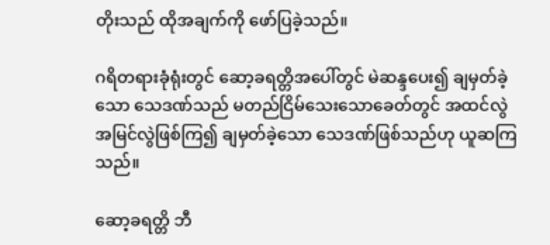တိုးသည် ထိုအချက်ကို ဖော်ပြခဲ့သည်။

ဂရိတရားခုံရုံးတွင် ဆော့ခရတ္တိအပေါ်တွင် မဲဆန္ဒပေး၍ ချမှတ်ခဲ့သော သေဒဏ်သည် မတည်ငြိမ်သေးသောခေတ်တွင် အထင်လွဲအမြင်လွဲဖြစ်ကြ၍ ချမှတ်ခဲ့သော သေဒဏ်ဖြစ်သည်ဟု ယူဆကြသည်။

ဆော့ခရတ္တိ ဘီ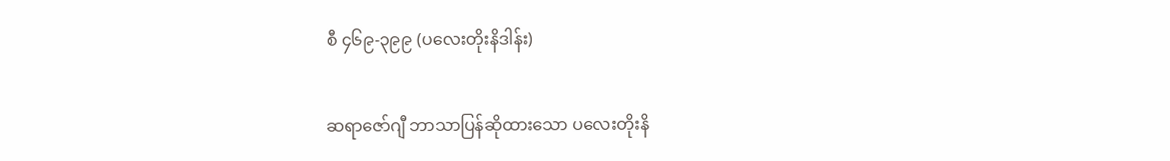စီ ၄၆၉-၃၉၉ (ပလေးတိုးနိဒါန်း)

ဆရာဇော်ဂျီ ဘာသာပြန်ဆိုထားသော ပလေးတိုးနိ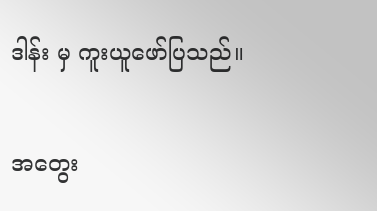ဒါန်း မှ ကူးယူဖော်ပြသည်။

အတွေး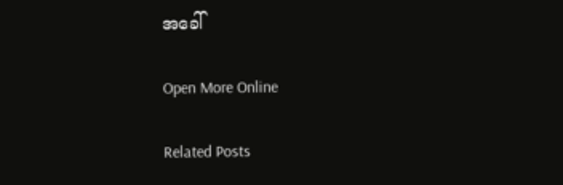အခေါ်

Open More Online

Related Posts